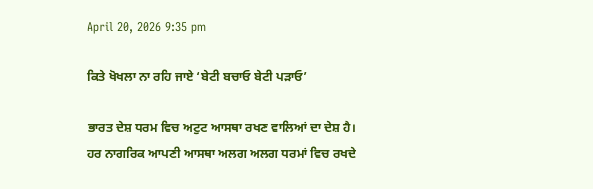April 20, 2026 9:35 pm

ਕਿਤੇ ਖੋਖਲਾ ਨਾ ਰਹਿ ਜਾਏ ‘ਬੇਟੀ ਬਚਾਓ ਬੇਟੀ ਪੜਾਓ’

ਭਾਰਤ ਦੇਸ਼ ਧਰਮ ਵਿਚ ਅਟੁਟ ਆਸਥਾ ਰਖਣ ਵਾਲਿਆਂ ਦਾ ਦੇਸ਼ ਹੈ। ਹਰ ਨਾਗਰਿਕ ਆਪਣੀ ਆਸਥਾ ਅਲਗ ਅਲਗ ਧਰਮਾਂ ਵਿਚ ਰਖਦੇ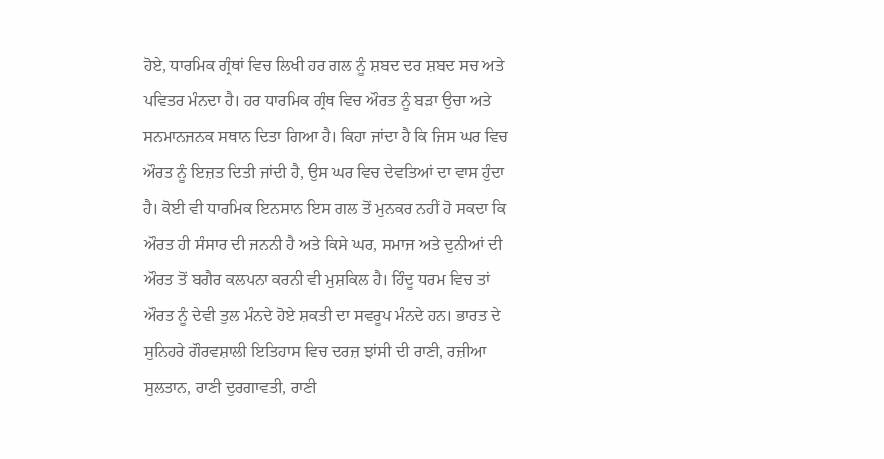ਹੋਏ, ਧਾਰਮਿਕ ਗ੍ਰੰਥਾਂ ਵਿਚ ਲਿਖੀ ਹਰ ਗਲ ਨੂੰ ਸ਼ਬਦ ਦਰ ਸ਼ਬਦ ਸਚ ਅਤੇ ਪਵਿਤਰ ਮੰਨਦਾ ਹੈ। ਹਰ ਧਾਰਮਿਕ ਗ੍ਰੰਥ ਵਿਚ ਔਰਤ ਨੂੰ ਬੜਾ ਉਚਾ ਅਤੇ ਸਨਮਾਨਜਨਕ ਸਥਾਨ ਦਿਤਾ ਗਿਆ ਹੈ। ਕਿਹਾ ਜਾਂਦਾ ਹੈ ਕਿ ਜਿਸ ਘਰ ਵਿਚ ਔਰਤ ਨੂੰ ਇਜ਼ਤ ਦਿਤੀ ਜਾਂਦੀ ਹੈ, ਉਸ ਘਰ ਵਿਚ ਦੇਵਤਿਆਂ ਦਾ ਵਾਸ ਹੁੰਦਾ ਹੈ। ਕੋਈ ਵੀ ਧਾਰਮਿਕ ਇਨਸਾਨ ਇਸ ਗਲ ਤੋਂ ਮੁਨਕਰ ਨਹੀਂ ਹੋ ਸਕਦਾ ਕਿ ਔਰਤ ਹੀ ਸੰਸਾਰ ਦੀ ਜਨਨੀ ਹੈ ਅਤੇ ਕਿਸੇ ਘਰ, ਸਮਾਜ ਅਤੇ ਦੁਨੀਆਂ ਦੀ ਔਰਤ ਤੋਂ ਬਗੈਰ ਕਲਪਨਾ ਕਰਨੀ ਵੀ ਮੁਸ਼ਕਿਲ ਹੈ। ਹਿੰਦੂ ਧਰਮ ਵਿਚ ਤਾਂ ਔਰਤ ਨੂੰ ਦੇਵੀ ਤੁਲ ਮੰਨਦੇ ਹੋਏ ਸ਼ਕਤੀ ਦਾ ਸਵਰੂਪ ਮੰਨਦੇ ਹਨ। ਭਾਰਤ ਦੇ ਸੁਨਿਹਰੇ ਗੌਰਵਸ਼ਾਲੀ ਇਤਿਹਾਸ ਵਿਚ ਦਰਜ਼ ਝਾਂਸੀ ਦੀ ਰਾਣੀ, ਰਜ਼ੀਆ ਸੁਲਤਾਨ, ਰਾਣੀ ਦੁਰਗਾਵਤੀ, ਰਾਣੀ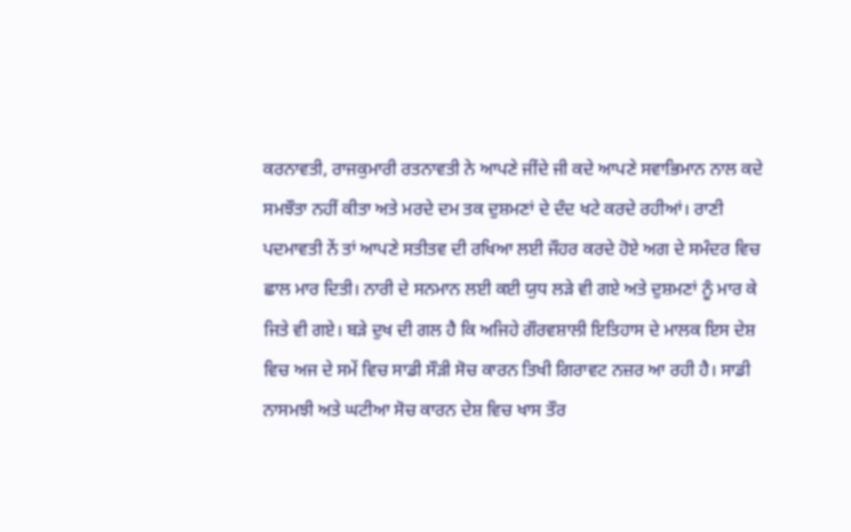ਕਰਨਾਵਤੀ, ਰਾਜਕੁਮਾਰੀ ਰਤਨਾਵਤੀ ਨੇ ਆਪਣੇ ਜੀਂਦੇ ਜੀ ਕਦੇ ਆਪਣੇ ਸਵਾਭਿਮਾਨ ਨਾਲ ਕਦੇ ਸਮਝੌਤਾ ਨਹੀਂ ਕੀਤਾ ਅਤੇ ਮਰਦੇ ਦਮ ਤਕ ਦੁਸ਼ਮਣਾਂ ਦੇ ਦੰਦ ਖਟੇ ਕਰਦੇ ਰਹੀਆਂ। ਰਾਣੀ ਪਦਮਾਵਤੀ ਨੇਂ ਤਾਂ ਆਪਣੇ ਸਤੀਤਵ ਦੀ ਰਖਿਆ ਲਈ ਜੌਹਰ ਕਰਦੇ ਹੋਏ ਅਗ ਦੇ ਸਮੰਦਰ ਵਿਚ ਛਾਲ ਮਾਰ ਦਿਤੀ। ਨਾਰੀ ਦੇ ਸਨਮਾਨ ਲਈ ਕਈ ਯੁਧ ਲੜੇ ਵੀ ਗਏ ਅਤੇ ਦੁਸ਼ਮਣਾਂ ਨੂੰ ਮਾਰ ਕੇ ਜਿਤੇ ਵੀ ਗਏ। ਬੜੇ ਦੁਖ ਦੀ ਗਲ ਹੈ ਕਿ ਅਜਿਹੇ ਗੌਰਵਸ਼ਾਲੀ ਇਤਿਹਾਸ ਦੇ ਮਾਲਕ ਇਸ ਦੇਸ਼ ਵਿਚ ਅਜ ਦੇ ਸਮੇਂ ਵਿਚ ਸਾਡੀ ਸੌੜੀ ਸੋਚ ਕਾਰਨ ਤਿਖੀ ਗਿਰਾਵਟ ਨਜ਼ਰ ਆ ਰਹੀ ਹੈ। ਸਾਡੀ ਨਾਸਮਝੀ ਅਤੇ ਘਟੀਆ ਸੋਚ ਕਾਰਨ ਦੇਸ਼ ਵਿਚ ਖਾਸ ਤੌਰ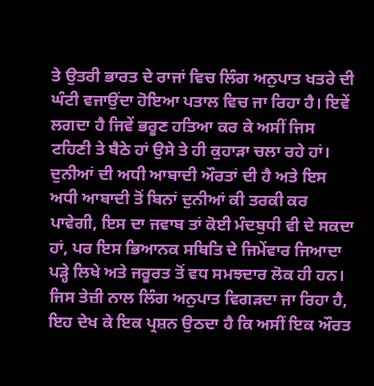ਤੇ ਉਤਰੀ ਭਾਰਤ ਦੇ ਰਾਜਾਂ ਵਿਚ ਲਿੰਗ ਅਨੁਪਾਤ ਖਤਰੇ ਦੀ ਘੰਟੀ ਵਜਾਉਂਦਾ ਹੋਇਆ ਪਤਾਲ ਵਿਚ ਜਾ ਰਿਹਾ ਹੈ। ਇਵੇਂ ਲਗਦਾ ਹੈ ਜਿਵੇਂ ਭਰੂਣ ਹਤਿਆ ਕਰ ਕੇ ਅਸੀਂ ਜਿਸ ਟਹਿਣੀ ਤੇ ਬੈਠੇ ਹਾਂ ਉਸੇ ਤੇ ਹੀ ਕੁਹਾੜਾ ਚਲਾ ਰਹੇ ਹਾਂ। ਦੁਨੀਆਂ ਦੀ ਅਧੀ ਆਬਾਦੀ ਔਰਤਾਂ ਦੀ ਹੈ ਅਤੇ ਇਸ ਅਧੀ ਆਬਾਦੀ ਤੋਂ ਬਿਨਾਂ ਦੁਨੀਆਂ ਕੀ ਤਰਕੀ ਕਰ ਪਾਵੇਗੀ, ਇਸ ਦਾ ਜਵਾਬ ਤਾਂ ਕੋਈ ਮੰਦਬੁਧੀ ਵੀ ਦੇ ਸਕਦਾ ਹਾਂ, ਪਰ ਇਸ ਭਿਆਨਕ ਸਥਿਤਿ ਦੇ ਜਿਮੇਂਵਾਰ ਜਿਆਦਾ ਪੜ੍ਹੇ ਲਿਖੇ ਅਤੇ ਜਰੂਰਤ ਤੋਂ ਵਧ ਸਮਝਦਾਰ ਲੋਕ ਹੀ ਹਨ। ਜਿਸ ਤੇਜ਼ੀ ਨਾਲ ਲਿੰਗ ਅਨੁਪਾਤ ਵਿਗੜਦਾ ਜਾ ਰਿਹਾ ਹੈ, ਇਹ ਦੇਖ ਕੇ ਇਕ ਪ੍ਰਸ਼ਨ ਉਠਦਾ ਹੈ ਕਿ ਅਸੀਂ ਇਕ ਔਰਤ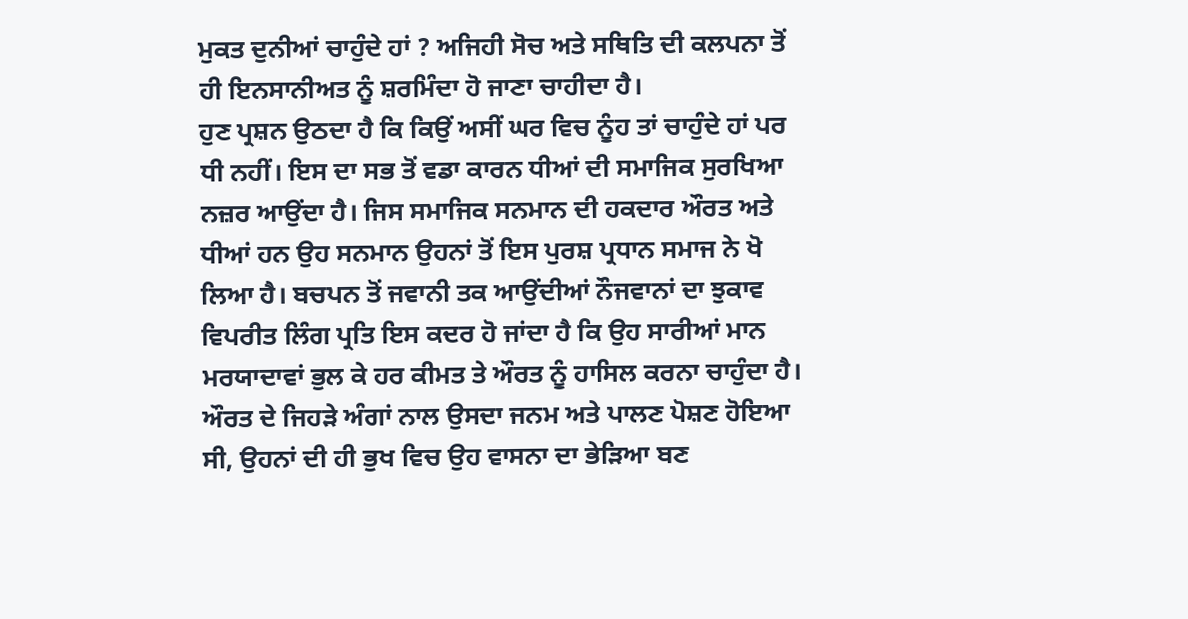ਮੁਕਤ ਦੁਨੀਆਂ ਚਾਹੁੰਦੇ ਹਾਂ ? ਅਜਿਹੀ ਸੋਚ ਅਤੇ ਸਥਿਤਿ ਦੀ ਕਲਪਨਾ ਤੋਂ ਹੀ ਇਨਸਾਨੀਅਤ ਨੂੰ ਸ਼ਰਮਿੰਦਾ ਹੋ ਜਾਣਾ ਚਾਹੀਦਾ ਹੈ।
ਹੁਣ ਪ੍ਰਸ਼ਨ ਉਠਦਾ ਹੈ ਕਿ ਕਿਉਂ ਅਸੀਂ ਘਰ ਵਿਚ ਨੂੰਹ ਤਾਂ ਚਾਹੁੰਦੇ ਹਾਂ ਪਰ ਧੀ ਨਹੀਂ। ਇਸ ਦਾ ਸਭ ਤੋਂ ਵਡਾ ਕਾਰਨ ਧੀਆਂ ਦੀ ਸਮਾਜਿਕ ਸੁਰਖਿਆ ਨਜ਼ਰ ਆਉਂਦਾ ਹੈ। ਜਿਸ ਸਮਾਜਿਕ ਸਨਮਾਨ ਦੀ ਹਕਦਾਰ ਔਰਤ ਅਤੇ ਧੀਆਂ ਹਨ ਉਹ ਸਨਮਾਨ ਉਹਨਾਂ ਤੋਂ ਇਸ ਪੁਰਸ਼ ਪ੍ਰਧਾਨ ਸਮਾਜ ਨੇ ਖੋ ਲਿਆ ਹੈ। ਬਚਪਨ ਤੋਂ ਜਵਾਨੀ ਤਕ ਆਉਂਦੀਆਂ ਨੌਜਵਾਨਾਂ ਦਾ ਝੁਕਾਵ ਵਿਪਰੀਤ ਲਿੰਗ ਪ੍ਰਤਿ ਇਸ ਕਦਰ ਹੋ ਜਾਂਦਾ ਹੈ ਕਿ ਉਹ ਸਾਰੀਆਂ ਮਾਨ ਮਰਯਾਦਾਵਾਂ ਭੁਲ ਕੇ ਹਰ ਕੀਮਤ ਤੇ ਔਰਤ ਨੂੰ ਹਾਸਿਲ ਕਰਨਾ ਚਾਹੁੰਦਾ ਹੈ। ਔਰਤ ਦੇ ਜਿਹੜੇ ਅੰਗਾਂ ਨਾਲ ਉਸਦਾ ਜਨਮ ਅਤੇ ਪਾਲਣ ਪੋਸ਼ਣ ਹੋਇਆ ਸੀ, ਉਹਨਾਂ ਦੀ ਹੀ ਭੁਖ ਵਿਚ ਉਹ ਵਾਸਨਾ ਦਾ ਭੇੜਿਆ ਬਣ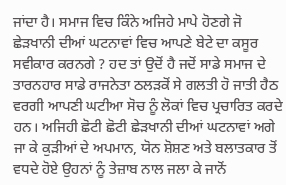ਜਾਂਦਾ ਹੈ। ਸਮਾਜ ਵਿਚ ਕਿੰਨੇ ਅਜਿਹੇ ਮਾਪੇ ਹੋਣਗੇ ਜੋ ਛੇੜਖਾਨੀ ਦੀਆਂ ਘਟਨਾਵਾਂ ਵਿਚ ਆਪਣੇ ਬੇਟੇ ਦਾ ਕਸੂਰ ਸਵੀਕਾਰ ਕਰਨਗੇ ? ਹਦ ਤਾਂ ਉਦੋਂ ਹੈ ਜਦੋਂ ਸਾਡੇ ਸਮਾਜ ਦੇ ਤਾਰਨਹਾਰ ਸਾਡੇ ਰਾਜਨੇਤਾ ਠਲੜਕੋਂ ਸੇ ਗਲਤੀ ਹੋ ਜਾਤੀ ਹੈਠ ਵਰਗੀ ਆਪਣੀ ਘਟੀਆ ਸੋਚ ਨੂੰ ਲੋਕਾਂ ਵਿਚ ਪ੍ਰਚਾਰਿਤ ਕਰਦੇ ਹਨ। ਅਜਿਹੀ ਛੋਟੀ ਛੋਟੀ ਛੇੜਖਾਨੀ ਦੀਆਂ ਘਟਨਾਵਾਂ ਅਗੇ ਜਾ ਕੇ ਕੁੜੀਆਂ ਦੇ ਅਪਮਾਨ, ਯੋਨ ਸ਼ੋਸ਼ਣ ਅਤੇ ਬਲਾਤਕਾਰ ਤੋਂ ਵਧਦੇ ਹੋਏ ਉਹਨਾਂ ਨੂੰ ਤੇਜ਼ਾਬ ਨਾਲ ਜਲਾ ਕੇ ਜਾਨੋਂ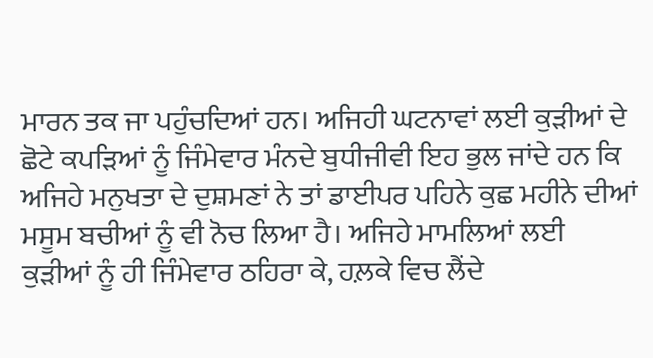ਮਾਰਨ ਤਕ ਜਾ ਪਹੁੰਚਦਿਆਂ ਹਨ। ਅਜਿਹੀ ਘਟਨਾਵਾਂ ਲਈ ਕੁੜੀਆਂ ਦੇ ਛੋਟੇ ਕਪੜਿਆਂ ਨੂੰ ਜਿੰਮੇਵਾਰ ਮੰਨਦੇ ਬੁਧੀਜੀਵੀ ਇਹ ਭੁਲ ਜਾਂਦੇ ਹਨ ਕਿ ਅਜਿਹੇ ਮਨੁਖਤਾ ਦੇ ਦੁਸ਼ਮਣਾਂ ਨੇ ਤਾਂ ਡਾਈਪਰ ਪਹਿਨੇ ਕੁਛ ਮਹੀਨੇ ਦੀਆਂ ਮਸੂਮ ਬਚੀਆਂ ਨੂੰ ਵੀ ਨੋਚ ਲਿਆ ਹੈ। ਅਜਿਹੇ ਮਾਮਲਿਆਂ ਲਈ ਕੁੜੀਆਂ ਨੂੰ ਹੀ ਜਿੰਮੇਵਾਰ ਠਹਿਰਾ ਕੇ, ਹਲ਼ਕੇ ਵਿਚ ਲੈਂਦੇ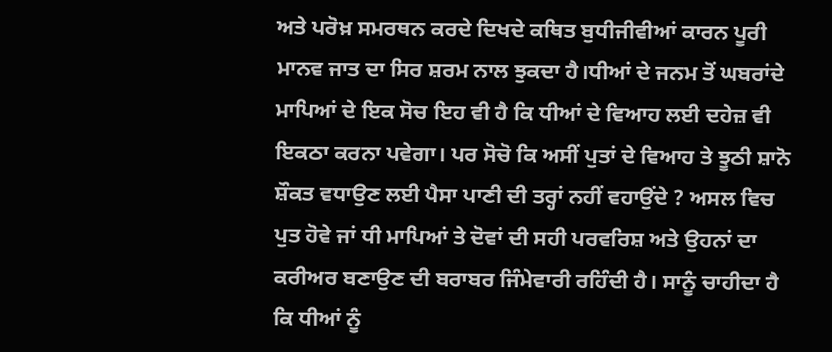ਅਤੇ ਪਰੋਖ਼ ਸਮਰਥਨ ਕਰਦੇ ਦਿਖਦੇ ਕਥਿਤ ਬੁਧੀਜੀਵੀਆਂ ਕਾਰਨ ਪੂਰੀ ਮਾਨਵ ਜਾਤ ਦਾ ਸਿਰ ਸ਼ਰਮ ਨਾਲ ਝੁਕਦਾ ਹੈ।ਧੀਆਂ ਦੇ ਜਨਮ ਤੋਂ ਘਬਰਾਂਦੇ ਮਾਪਿਆਂ ਦੇ ਇਕ ਸੋਚ ਇਹ ਵੀ ਹੈ ਕਿ ਧੀਆਂ ਦੇ ਵਿਆਹ ਲਈ ਦਹੇਜ਼ ਵੀ ਇਕਠਾ ਕਰਨਾ ਪਵੇਗਾ। ਪਰ ਸੋਚੋ ਕਿ ਅਸੀਂ ਪੁਤਾਂ ਦੇ ਵਿਆਹ ਤੇ ਝੂਠੀ ਸ਼ਾਨੋ ਸ਼ੌਕਤ ਵਧਾਉਣ ਲਈ ਪੈਸਾ ਪਾਣੀ ਦੀ ਤਰ੍ਹਾਂ ਨਹੀਂ ਵਹਾਉਂਦੇ ? ਅਸਲ ਵਿਚ ਪੁਤ ਹੋਵੇ ਜਾਂ ਧੀ ਮਾਪਿਆਂ ਤੇ ਦੋਵਾਂ ਦੀ ਸਹੀ ਪਰਵਰਿਸ਼ ਅਤੇ ਉਹਨਾਂ ਦਾ ਕਰੀਅਰ ਬਣਾਉਣ ਦੀ ਬਰਾਬਰ ਜਿੰਮੇਵਾਰੀ ਰਹਿੰਦੀ ਹੈ। ਸਾਨੂੰ ਚਾਹੀਦਾ ਹੈ ਕਿ ਧੀਆਂ ਨੂੰ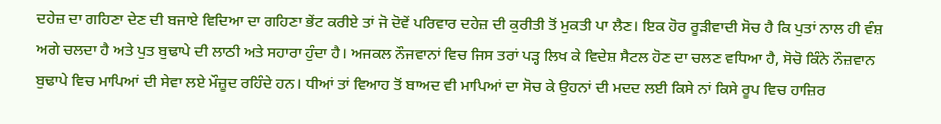ਦਹੇਜ਼ ਦਾ ਗਹਿਣਾ ਦੇਣ ਦੀ ਬਜਾਏ ਵਿਦਿਆ ਦਾ ਗਹਿਣਾ ਭੇਂਟ ਕਰੀਏ ਤਾਂ ਜੋ ਦੋਵੇਂ ਪਰਿਵਾਰ ਦਹੇਜ਼ ਦੀ ਕੁਰੀਤੀ ਤੋਂ ਮੁਕਤੀ ਪਾ ਲੈਣ। ਇਕ ਹੋਰ ਰੂੜੀਵਾਦੀ ਸੋਚ ਹੈ ਕਿ ਪੁਤਾਂ ਨਾਲ ਹੀ ਵੰਸ਼ ਅਗੇ ਚਲਦਾ ਹੈ ਅਤੇ ਪੁਤ ਬੁਢਾਪੇ ਦੀ ਲਾਠੀ ਅਤੇ ਸਹਾਰਾ ਹੁੰਦਾ ਹੈ। ਅਜਕਲ ਨੌਜਵਾਨਾਂ ਵਿਚ ਜਿਸ ਤਰਾਂ ਪੜ੍ਹ ਲਿਖ ਕੇ ਵਿਦੇਸ਼ ਸੈਟਲ ਹੋਣ ਦਾ ਚਲਣ ਵਧਿਆ ਹੈ, ਸੋਚੋ ਕਿੰਨੇ ਨੌਜ਼ਵਾਨ ਬੁਢਾਪੇ ਵਿਚ ਮਾਪਿਆਂ ਦੀ ਸੇਵਾ ਲਏ ਮੌਜ਼ੂਦ ਰਹਿੰਦੇ ਹਨ। ਧੀਆਂ ਤਾਂ ਵਿਆਹ ਤੋਂ ਬਾਅਦ ਵੀ ਮਾਪਿਆਂ ਦਾ ਸੋਚ ਕੇ ਉਹਨਾਂ ਦੀ ਮਦਦ ਲਈ ਕਿਸੇ ਨਾਂ ਕਿਸੇ ਰੂਪ ਵਿਚ ਹਾਜ਼ਿਰ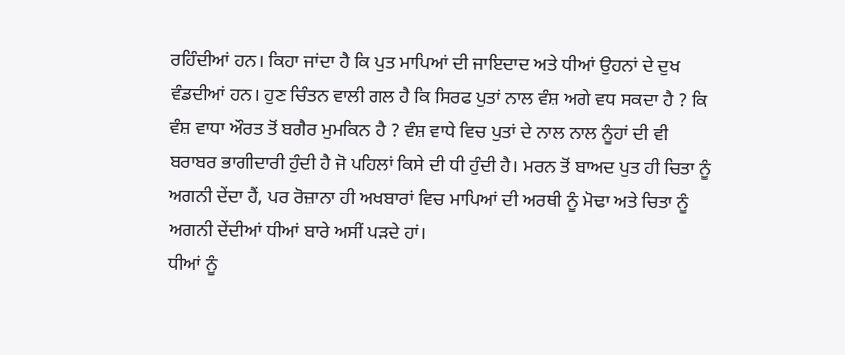ਰਹਿੰਦੀਆਂ ਹਨ। ਕਿਹਾ ਜਾਂਦਾ ਹੈ ਕਿ ਪੁਤ ਮਾਪਿਆਂ ਦੀ ਜਾਇਦਾਦ ਅਤੇ ਧੀਆਂ ਉਹਨਾਂ ਦੇ ਦੁਖ ਵੰਡਦੀਆਂ ਹਨ। ਹੁਣ ਚਿੰਤਨ ਵਾਲੀ ਗਲ ਹੈ ਕਿ ਸਿਰਫ ਪੁਤਾਂ ਨਾਲ ਵੰਸ਼ ਅਗੇ ਵਧ ਸਕਦਾ ਹੈ ? ਕਿ ਵੰਸ਼ ਵਾਧਾ ਔਰਤ ਤੋਂ ਬਗੈਰ ਮੁਮਕਿਨ ਹੈ ? ਵੰਸ਼ ਵਾਧੇ ਵਿਚ ਪੁਤਾਂ ਦੇ ਨਾਲ ਨਾਲ ਨੂੰਹਾਂ ਦੀ ਵੀ ਬਰਾਬਰ ਭਾਗੀਦਾਰੀ ਹੁੰਦੀ ਹੈ ਜੋ ਪਹਿਲਾਂ ਕਿਸੇ ਦੀ ਧੀ ਹੁੰਦੀ ਹੈ। ਮਰਨ ਤੋਂ ਬਾਅਦ ਪੁਤ ਹੀ ਚਿਤਾ ਨੂੰ ਅਗਨੀ ਦੇਂਦਾ ਹੈਂ, ਪਰ ਰੋਜ਼ਾਨਾ ਹੀ ਅਖਬਾਰਾਂ ਵਿਚ ਮਾਪਿਆਂ ਦੀ ਅਰਥੀ ਨੂੰ ਮੋਢਾ ਅਤੇ ਚਿਤਾ ਨੂੰ ਅਗਨੀ ਦੇਂਦੀਆਂ ਧੀਆਂ ਬਾਰੇ ਅਸੀਂ ਪੜਦੇ ਹਾਂ।
ਧੀਆਂ ਨੂੰ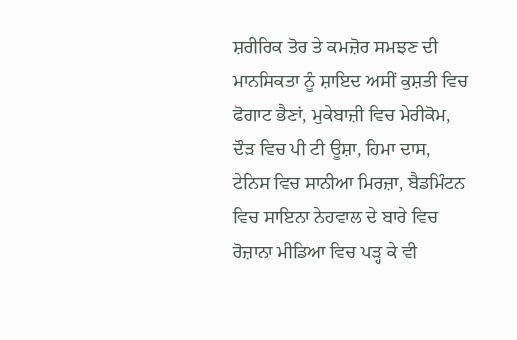ਸ਼ਰੀਰਿਕ ਤੋਰ ਤੇ ਕਮਜ਼ੋਰ ਸਮਝਣ ਦੀ ਮਾਨਸਿਕਤਾ ਨੂੰ ਸ਼ਾਇਦ ਅਸੀਂ ਕੁਸ਼ਤੀ ਵਿਚ ਫੋਗਾਟ ਭੈਣਾਂ, ਮੁਕੇਬਾਜ਼ੀ ਵਿਚ ਮੇਰੀਕੋਮ, ਦੌੜ ਵਿਚ ਪੀ ਟੀ ਊਸ਼ਾ, ਹਿਮਾ ਦਾਸ, ਟੇਨਿਸ ਵਿਚ ਸਾਨੀਆ ਮਿਰਜ਼ਾ, ਬੈਡਮਿੰਟਨ ਵਿਚ ਸਾਇਨਾ ਨੇਹਵਾਲ ਦੇ ਬਾਰੇ ਵਿਚ ਰੋਜ਼ਾਨਾ ਮੀਡਿਆ ਵਿਚ ਪੜ੍ਹ ਕੇ ਵੀ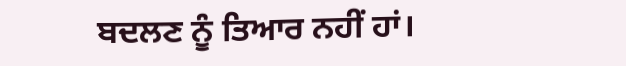ਬਦਲਣ ਨੂੰ ਤਿਆਰ ਨਹੀਂ ਹਾਂ।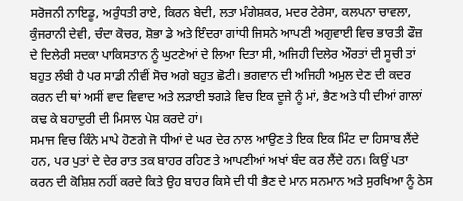ਸਰੋਜਨੀ ਨਾਇਡੂ, ਅਰੁੰਧਤੀ ਰਾਏ, ਕਿਰਨ ਬੇਦੀ, ਲਤਾ ਮੰਗੇਸ਼ਕਰ, ਮਦਰ ਟੇਰੇਸਾ, ਕਲਪਨਾ ਚਾਵਲਾ, ਕੁੰਜਰਾਨੀ ਦੇਵੀ, ਚੰਦਾ ਕੋਚਰ, ਸ਼ੋਭਾ ਡੇ ਅਤੇ ਇੰਦਰਾ ਗਾਂਧੀ ਜਿਸਨੇ ਆਪਣੀ ਅਗੁਵਾਈ ਵਿਚ ਭਾਰਤੀ ਫੌਜ਼ ਦੇ ਦਿਲੇਰੀ ਸਦਕਾ ਪਾਕਿਸਤਾਨ ਨੂੰ ਘੁਟਣੇਆਂ ਦੇ ਲਿਆ ਦਿਤਾ ਸੀ, ਅਜਿਹੀ ਦਿਲੇਰ ਔਰਤਾਂ ਦੀ ਸੂਚੀ ਤਾਂ ਬਹੁਤ ਲੰਬੀ ਹੈ ਪਰ ਸਾਡੀ ਨੀਵੀਂ ਸੋਚ ਅਗੇ ਬਹੁਤ ਛੋਟੀ। ਭਗਵਾਨ ਦੀ ਅਜਿਹੀ ਅਮੁਲ ਦੇਣ ਦੀ ਕਦਰ ਕਰਨ ਦੀ ਥਾਂ ਅਸੀਂ ਵਾਦ ਵਿਵਾਦ ਅਤੇ ਲੜਾਈ ਝਗੜੇ ਵਿਚ ਇਕ ਦੂਜੇ ਨੂੰ ਮਾਂ, ਭੈਣ ਅਤੇ ਧੀ ਦੀਆਂ ਗਾਲਾਂ ਕਢ ਕੇ ਬਹਾਦੁਰੀ ਦੀ ਮਿਸਾਲ ਪੇਸ਼ ਕਰਦੇ ਹਾਂ।
ਸਮਾਜ ਵਿਚ ਕਿੰਨੇ ਮਾਪੇ ਹੋਣਗੇ ਜੋ ਧੀਆਂ ਦੇ ਘਰ ਦੇਰ ਨਾਲ ਆਉਣ ਤੇ ਇਕ ਇਕ ਮਿੰਟ ਦਾ ਹਿਸਾਬ ਲੈਂਦੇ ਹਨ, ਪਰ ਪੁਤਾਂ ਦੇ ਦੇਰ ਰਾਤ ਤਕ ਬਾਹਰ ਰਹਿਣ ਤੇ ਆਪਣੀਆਂ ਅਖਾਂ ਬੰਦ ਕਰ ਲੈਂਦੇ ਹਨ। ਕਿਉਂ ਪਤਾ ਕਰਨ ਦੀ ਕੋਸ਼ਿਸ਼ ਨਹੀਂ ਕਰਦੇ ਕਿਤੇ ਉਹ ਬਾਹਰ ਕਿਸੇ ਦੀ ਧੀ ਭੈਣ ਦੇ ਮਾਨ ਸਨਮਾਨ ਅਤੇ ਸੁਰਖਿਆ ਨੂੰ ਠੇਸ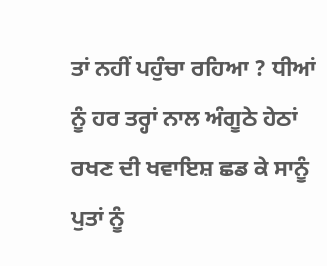ਤਾਂ ਨਹੀਂ ਪਹੁੰਚਾ ਰਹਿਆ ? ਧੀਆਂ ਨੂੰ ਹਰ ਤਰ੍ਹਾਂ ਨਾਲ ਅੰਗੂਠੇ ਹੇਠਾਂ ਰਖਣ ਦੀ ਖਵਾਇਸ਼ ਛਡ ਕੇ ਸਾਨੂੰ ਪੁਤਾਂ ਨੂੰ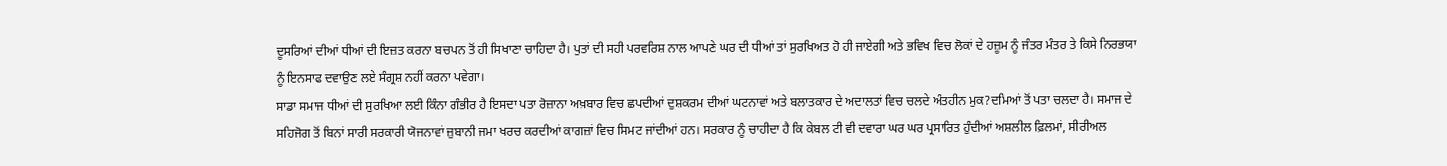ਦੂਸਰਿਆਂ ਦੀਆਂ ਧੀਆਂ ਦੀ ਇਜ਼ਤ ਕਰਨਾ ਬਚਪਨ ਤੋਂ ਹੀ ਸਿਖਾਣਾ ਚਾਹਿਦਾ ਹੈ। ਪੁਤਾਂ ਦੀ ਸਹੀ ਪਰਵਰਿਸ਼ ਨਾਲ ਆਪਣੇ ਘਰ ਦੀ ਧੀਆਂ ਤਾਂ ਸੁਰਖਿਅਤ ਹੋ ਹੀ ਜਾਏਗੀ ਅਤੇ ਭਵਿਖ ਵਿਚ ਲੋਕਾਂ ਦੇ ਹਜ਼ੂਮ ਨੂੰ ਜੰਤਰ ਮੰਤਰ ਤੇ ਕਿਸੇ ਨਿਰਭਯਾ ਨੂੰ ਇਨਸਾਫ ਦਵਾਉਣ ਲਏ ਸੰਗ੍ਰਸ਼ ਨਹੀਂ ਕਰਨਾ ਪਵੇਗਾ।
ਸਾਡਾ ਸਮਾਜ ਧੀਆਂ ਦੀ ਸੁਰਖਿਆ ਲਈ ਕਿੰਨਾ ਗੰਭੀਰ ਹੈ ਇਸਦਾ ਪਤਾ ਰੋਜ਼ਾਨਾ ਅਖ਼ਬਾਰ ਵਿਚ ਛਪਦੀਆਂ ਦੁਸ਼ਕਰਮ ਦੀਆਂ ਘਟਨਾਵਾਂ ਅਤੇ ਬਲਾਤਕਾਰ ਦੇ ਅਦਾਲਤਾਂ ਵਿਚ ਚਲਦੇ ਅੰਤਹੀਨ ਮੁਕ?ਦਮਿਆਂ ਤੋਂ ਪਤਾ ਚਲਦਾ ਹੈ। ਸਮਾਜ ਦੇ ਸਹਿਜੋਗ ਤੋਂ ਬਿਨਾਂ ਸਾਰੀ ਸਰਕਾਰੀ ਯੋਜਨਾਵਾਂ ਜ਼ੁਬਾਨੀ ਜਮਾ ਖਰਚ ਕਰਦੀਆਂ ਕਾਗਜ਼ਾਂ ਵਿਚ ਸਿਮਟ ਜਾਂਦੀਆਂ ਹਨ। ਸਰਕਾਰ ਨੂੰ ਚਾਹੀਦਾ ਹੈ ਕਿ ਕੇਬਲ ਟੀ ਵੀ ਦਵਾਰਾ ਘਰ ਘਰ ਪ੍ਰਸਾਰਿਤ ਹੁੰਦੀਆਂ ਅਸ਼ਲੀਲ ਫ਼ਿਲਮਾਂ, ਸੀਰੀਅਲ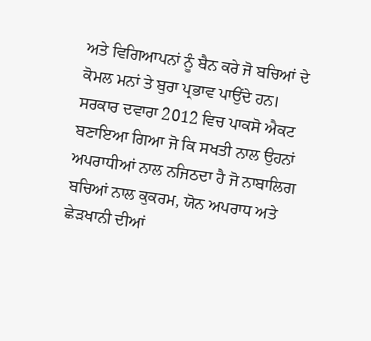ਅਤੇ ਵਿਗਿਆਪਨਾਂ ਨੂੰ ਬੈਨ ਕਰੇ ਜੋ ਬਚਿਆਂ ਦੇ ਕੋਮਲ ਮਨਾਂ ਤੇ ਬੁਰਾ ਪ੍ਰਭਾਵ ਪਾਉਂਦੇ ਹਨ। ਸਰਕਾਰ ਦਵਾਰਾ 2012 ਵਿਚ ਪਾਕਸੋ ਐਕਟ ਬਣਾਇਆ ਗਿਆ ਜੋ ਕਿ ਸਖਤੀ ਨਾਲ ਉਹਨਾਂ ਅਪਰਾਧੀਆਂ ਨਾਲ ਨਜਿਠਦਾ ਹੈ ਜੋ ਨਾਬਾਲਿਗ ਬਚਿਆਂ ਨਾਲ ਕੁਕਰਮ, ਯੋਨ ਅਪਰਾਧ ਅਤੇ ਛੇੜਖਾਨੀ ਦੀਆਂ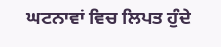ਘਟਨਾਵਾਂ ਵਿਚ ਲਿਪਤ ਹੁੰਦੇ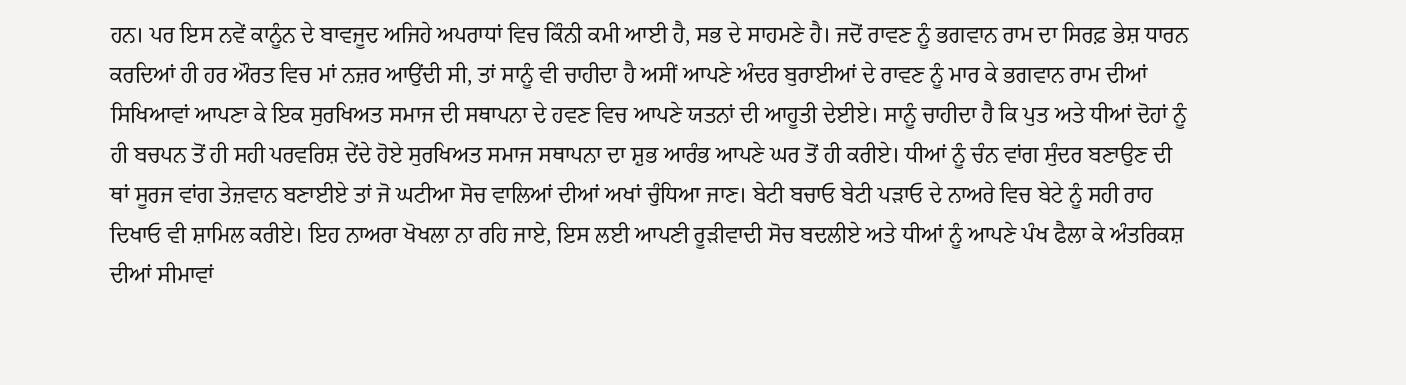ਹਨ। ਪਰ ਇਸ ਨਵੇਂ ਕਾਨੂੰਨ ਦੇ ਬਾਵਜੂਦ ਅਜਿਹੇ ਅਪਰਾਧਾਂ ਵਿਚ ਕਿੰਨੀ ਕਮੀ ਆਈ ਹੈ, ਸਭ ਦੇ ਸਾਹਮਣੇ ਹੈ। ਜਦੋਂ ਰਾਵਣ ਨੂੰ ਭਗਵਾਨ ਰਾਮ ਦਾ ਸਿਰਫ਼ ਭੇਸ਼ ਧਾਰਨ ਕਰਦਿਆਂ ਹੀ ਹਰ ਔਰਤ ਵਿਚ ਮਾਂ ਨਜ਼ਰ ਆਉਂਦੀ ਸੀ, ਤਾਂ ਸਾਨੂੰ ਵੀ ਚਾਹੀਦਾ ਹੈ ਅਸੀਂ ਆਪਣੇ ਅੰਦਰ ਬੁਰਾਈਆਂ ਦੇ ਰਾਵਣ ਨੂੰ ਮਾਰ ਕੇ ਭਗਵਾਨ ਰਾਮ ਦੀਆਂ ਸਿਖਿਆਵਾਂ ਆਪਣਾ ਕੇ ਇਕ ਸੁਰਖਿਅਤ ਸਮਾਜ ਦੀ ਸਥਾਪਨਾ ਦੇ ਹਵਣ ਵਿਚ ਆਪਣੇ ਯਤਨਾਂ ਦੀ ਆਹੂਤੀ ਦੇਈਏ। ਸਾਨੂੰ ਚਾਹੀਦਾ ਹੈ ਕਿ ਪੁਤ ਅਤੇ ਧੀਆਂ ਦੋਹਾਂ ਨੂੰ ਹੀ ਬਚਪਨ ਤੋਂ ਹੀ ਸਹੀ ਪਰਵਰਿਸ਼ ਦੇਂਦੇ ਹੋਏ ਸੁਰਖਿਅਤ ਸਮਾਜ ਸਥਾਪਨਾ ਦਾ ਸ਼ੁਭ ਆਰੰਭ ਆਪਣੇ ਘਰ ਤੋਂ ਹੀ ਕਰੀਏ। ਧੀਆਂ ਨੂੰ ਚੰਨ ਵਾਂਗ ਸੁੰਦਰ ਬਣਾਉਣ ਦੀ ਥਾਂ ਸੂਰਜ ਵਾਂਗ ਤੇਜ਼ਵਾਨ ਬਣਾਈਏ ਤਾਂ ਜੋ ਘਟੀਆ ਸੋਚ ਵਾਲਿਆਂ ਦੀਆਂ ਅਖਾਂ ਚੁੰਧਿਆ ਜਾਣ। ਬੇਟੀ ਬਚਾਓ ਬੇਟੀ ਪੜਾਓ ਦੇ ਨਾਅਰੇ ਵਿਚ ਬੇਟੇ ਨੂੰ ਸਹੀ ਰਾਹ ਦਿਖਾਓ ਵੀ ਸ਼ਾਮਿਲ ਕਰੀਏ। ਇਹ ਨਾਅਰਾ ਖੋਖਲਾ ਨਾ ਰਹਿ ਜਾਏ, ਇਸ ਲਈ ਆਪਣੀ ਰੂੜੀਵਾਦੀ ਸੋਚ ਬਦਲੀਏ ਅਤੇ ਧੀਆਂ ਨੂੰ ਆਪਣੇ ਪੰਖ ਫੈਲਾ ਕੇ ਅੰਤਰਿਕਸ਼ ਦੀਆਂ ਸੀਮਾਵਾਂ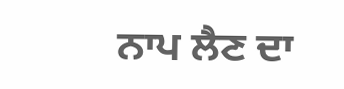ਨਾਪ ਲੈਣ ਦਾ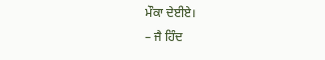ਮੌਕਾ ਦੇਈਏ।
– ਜੈ ਹਿੰਦ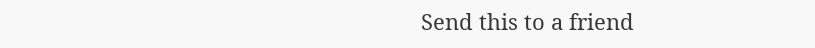Send this to a friend